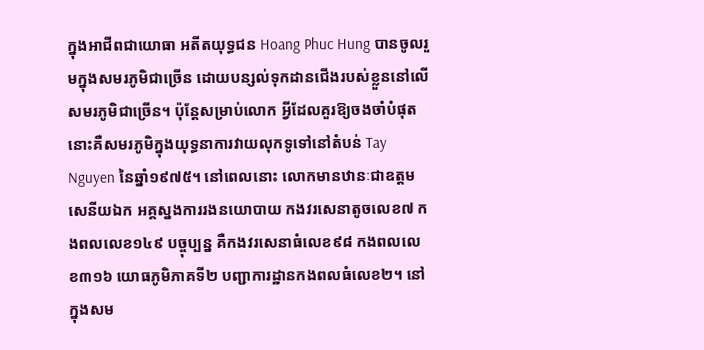ក្នុងអាជីពជាយោធា អតីតយុទ្ធជន Hoang Phuc Hung បានចូលរួមក្នុងសមរភូមិជាច្រើន ដោយបន្សល់ទុកដានជើងរបស់ខ្លួននៅលើសមរភូមិជាច្រើន។ ប៉ុន្តែសម្រាប់លោក អ្វីដែលគួរឱ្យចងចាំបំផុតនោះគឺសមរភូមិក្នុងយុទ្ធនាការវាយលុកទូទៅនៅតំបន់ Tay Nguyen នៃឆ្នាំ១៩៧៥។ នៅពេលនោះ លោកមានឋានៈជាឧត្តមសេនីយឯក អគ្គស្នងការរងនយោបាយ កងវរសេនាតូចលេខ៧ កងពលលេខ១៤៩ បច្ចុប្បន្ន គឺកងវរសេនាធំលេខ៩៨ កងពលលេខ៣១៦ យោធភូមិភាគទី២ បញ្ជាការដ្ឋានកងពលធំលេខ២។ នៅក្នុងសម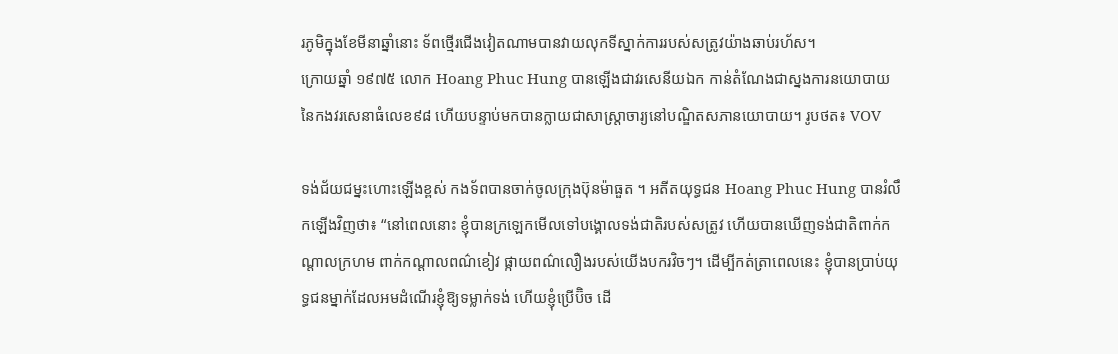រភូមិក្នុងខែមីនាឆ្នាំនោះ ទ័ពថ្មើរជើងវៀតណាមបានវាយលុកទីស្នាក់ការរបស់សត្រូវយ៉ាងឆាប់រហ័ស។
ក្រោយឆ្នាំ ១៩៧៥ លោក Hoang Phuc Hung បានឡើងជាវរសេនីយឯក កាន់តំណែងជាស្នងការនយោបាយនៃកងវរសេនាធំលេខ៩៨ ហើយបន្ទាប់មកបានក្លាយជាសាស្ត្រាចារ្យនៅបណ្ឌិតសភានយោបាយ។ រូបថត៖ VOV

ទង់ជ័យជម្នះហោះឡើងខ្ពស់ កងទ័ពបានចាក់ចូលក្រុងប៊ុនម៉ាធួត ។ អតីតយុទ្ធជន Hoang Phuc Hung បានរំលឹកឡើងវិញថា៖ “នៅពេលនោះ ខ្ញុំបានក្រឡេកមើលទៅបង្គោលទង់ជាតិរបស់សត្រូវ ហើយបានឃើញទង់ជាតិពាក់កណ្តាលក្រហម ពាក់កណ្តាលពណ៌ខៀវ ផ្កាយពណ៌លឿងរបស់យើងបករវិចៗ។ ដើម្បីកត់ត្រាពេលនេះ ខ្ញុំបានប្រាប់យុទ្ធជនម្នាក់ដែលអមដំណើរខ្ញុំឱ្យទម្លាក់ទង់ ហើយខ្ញុំប្រើប៊ិច ដើ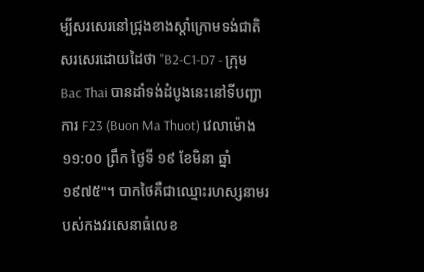ម្បីសរសេរនៅជ្រុងខាងស្តាំក្រោមទង់ជាតិ សរសេរដោយដៃថា "B2-C1-D7 - ក្រុម Bac Thai បានដាំទង់ដំបូងនេះនៅទីបញ្ជាការ F23 (Buon Ma Thuot) វេលាម៉ោង ១១:០០ ព្រឹក ថ្ងៃទី ១៩ ខែមិនា ឆ្នាំ ១៩៧៥"។ បាកថៃគឺជាឈ្មោះរហស្សនាមរបស់កងវរសេនាធំលេខ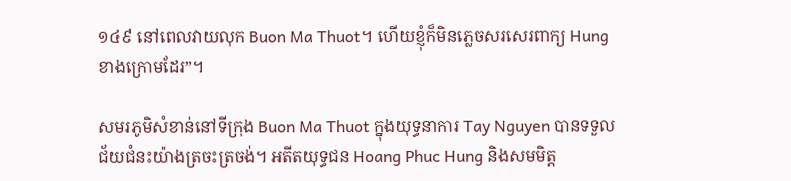១៤៩ នៅពេលវាយលុក Buon Ma Thuot។ ហើយខ្ញុំក៏មិនភ្លេចសរសេរពាក្យ Hung ខាងក្រោមដែរ”។

សមរភូមិសំខាន់នៅទីក្រុង Buon Ma Thuot ក្នុងយុទ្ធនាការ Tay Nguyen បានទទួលជ័យជំនះយ៉ាងត្រចះត្រចង់។ អតីតយុទ្ធជន Hoang Phuc Hung និងសមមិត្ត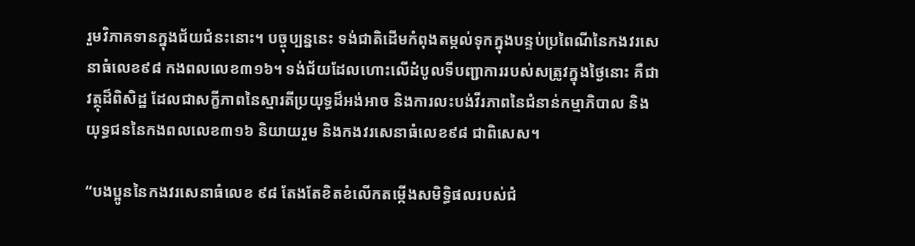រួមវិភាគទានក្នុងជ័យជំនះនោះ។ បច្ចុប្បន្ននេះ ទង់ជាតិដើមកំពុងតម្កល់ទុកក្នុងបន្ទប់ប្រពៃណីនៃកងវរសេនាធំលេខ៩៨ កងពលលេខ៣១៦។ ទង់ជ័យដែលហោះលើដំបូលទីបញ្ជាការរបស់សត្រូវក្នុងថ្ងៃនោះ គឺជាវត្ថុដ៏ពិសិដ្ឋ ដែលជាសក្ខីភាពនៃស្មារតីប្រយុទ្ធដ៏អង់អាច និងការលះបង់វីរភាពនៃជំនាន់កម្មាភិបាល និងយុទ្ធជននៃកងពលលេខ៣១៦ និយាយរួម និងកងវរសេនាធំលេខ៩៨ ជាពិសេស។

“បងប្អូននៃកងវរសេនាធំលេខ ៩៨ តែងតែខិតខំលើកតម្កើងសមិទ្ធិផលរបស់ជំ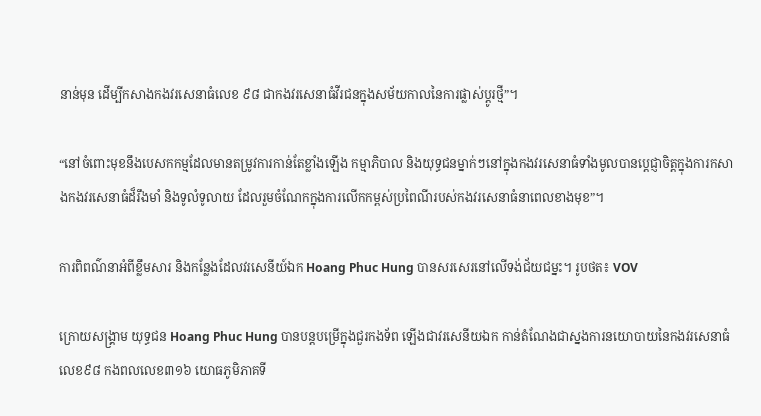នាន់មុន ដើម្បីកសាងកងវរសេនាធំលេខ ៩៨ ជាកងវរសេនាធំវីរជនក្នុងសម័យកាលនៃការផ្លាស់ប្តូរថ្មី”។

“នៅចំពោះមុខនឹងបេសកកម្មដែលមានតម្រូវការកាន់តែខ្លាំងឡើង កម្មាភិបាល និងយុទ្ធជនម្នាក់ៗនៅក្នុងកងវរសេនាធំទាំងមូលបានប្តេជ្ញាចិត្តក្នុងការកសាងកងវរសេនាធំដ៏រឹងមាំ និងទូលំទូលាយ ដែលរួមចំណែកក្នុងការលើកកម្ពស់ប្រពៃណីរបស់កងវរសេនាធំនាពេលខាងមុខ”។

ការពិពណ៌នាអំពីខ្លឹមសារ និងកន្លែងដែលវរសេនីយ៍ឯក Hoang Phuc Hung បានសរសេរនៅលើទង់ជ័យជម្នះ។ រូបថត៖ VOV

ក្រោយសង្គ្រាម យុទ្ធជន Hoang Phuc Hung បានបន្តបម្រើក្នុងជួរកងទ័ព ឡើងជាវរសេនីយឯក កាន់តំណែងជាស្នងការនយោបាយនៃកងវរសេនាធំលេខ៩៨ កងពលលេខ៣១៦ យោធភូមិភាគទី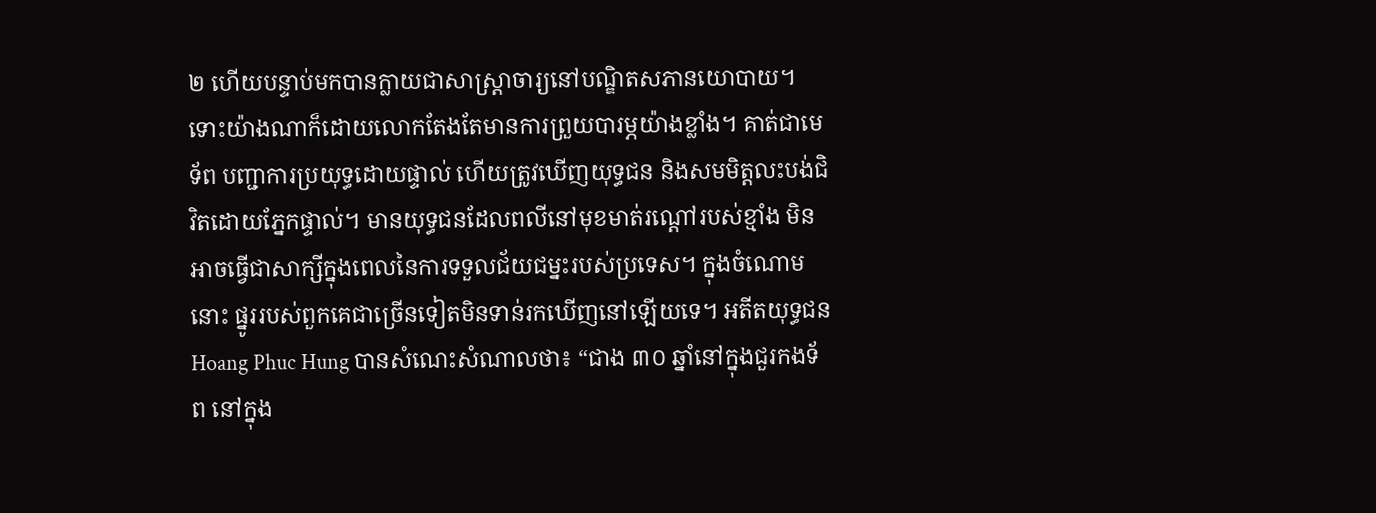២ ហើយបន្ទាប់មកបានក្លាយជាសាស្ត្រាចារ្យនៅបណ្ឌិតសភានយោបាយ។ ទោះយ៉ាងណាក៏ដោយលោកតែងតែមានការព្រួយបារម្ភយ៉ាងខ្លាំង។ គាត់ជាមេទ័ព បញ្ជាការប្រយុទ្ធដោយផ្ទាល់ ហើយត្រូវឃើញយុទ្ធជន និងសមមិត្តលះបង់ជិវិតដោយភ្នែកផ្ទាល់។ មានយុទ្ធជនដែលពលីនៅមុខមាត់រណ្តៅរបស់ខ្មាំង មិនអាចធ្វើជាសាក្សីក្នុងពេលនៃការទទួលជ័យជម្នះរបស់ប្រទេស។ ក្នុងចំណោមនោះ ផ្នូររបស់ពួកគេជាច្រើនទៀតមិនទាន់រកឃើញនៅឡើយទេ។ អតីតយុទ្ធជន Hoang Phuc Hung បានសំណេះសំណាលថា៖ “ជាង ៣០ ឆ្នាំនៅក្នុងជួរកងទ័ព នៅក្នុង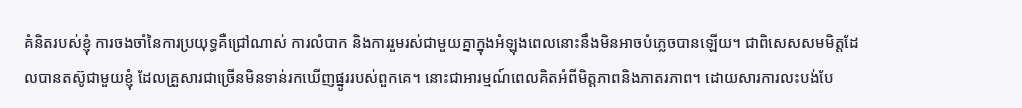គំនិតរបស់ខ្ញុំ ការចងចាំនៃការប្រយុទ្ធគឺជ្រៅណាស់ ការលំបាក និងការរួមរស់ជាមួយគ្នាក្នុងអំឡុងពេលនោះនឹងមិនអាចបំភ្លេចបានឡើយ។ ជាពិសេសសមមិត្តដែលបានតស៊ូជាមួយខ្ញុំ ដែលគ្រួសារជាច្រើនមិនទាន់រកឃើញផ្នូររបស់ពួកគេ។ នោះជាអារម្មណ៍ពេលគិតអំពីមិត្តភាពនិងភាតរភាព។ ដោយសារការលះបង់បែ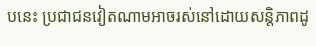បនេះ ប្រជាជនវៀតណាមអាចរស់នៅដោយសន្តិភាពដូ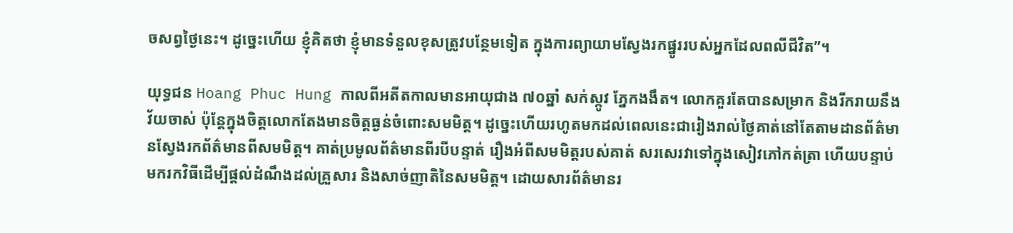ចសព្វថ្ងៃនេះ។ ដូច្នេះហើយ ខ្ញុំគិតថា ខ្ញុំមានទំនួលខុសត្រូវបន្ថែមទៀត ក្នុងការព្យាយាមស្វែងរកផ្នូររបស់អ្នកដែលពលីជីវិត”។

យុទ្ធជន Hoang Phuc Hung កាលពីអតីតកាលមានអាយុជាង ៧០ឆ្នាំ សក់ស្កូវ ភ្នែកងងឹត។ លោកគួរតែបានសម្រាក និងរីករាយនឹងវ័យចាស់ ប៉ុន្តែក្នុងចិត្តលោកតែងមានចិត្តធ្ងន់ចំពោះសមមិត្ត។ ដូច្នេះហើយរហូតមកដល់ពេលនេះជារៀងរាល់ថ្ងៃគាត់នៅតែតាមដានព័ត៌មានស្វែងរកព័ត៌មានពីសមមិត្ត។ គាត់ប្រមូលព័ត៌មានពីរបីបន្ទាត់ រឿងអំពីសមមិត្តរបស់គាត់ សរសេរវាទៅក្នុងសៀវភៅកត់ត្រា ហើយបន្ទាប់មករកវិធីដើម្បីផ្តល់ដំណឹងដល់គ្រួសារ និងសាច់ញាតិនៃសមមិត្ត។ ដោយសារព័ត៌មានរ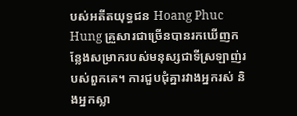បស់អតីតយុទ្ធជន Hoang Phuc Hung គ្រួសារជាច្រើនបានរកឃើញកន្លែងសម្រាករបស់មនុស្សជាទីស្រឡាញ់របស់ពួកគេ។ ការជួបជុំគ្នារវាងអ្នករស់ និងអ្នកស្លា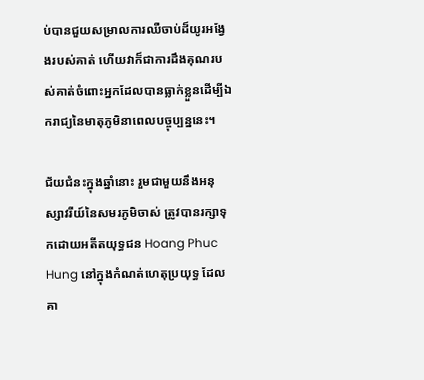ប់បានជួយសម្រាលការឈឺចាប់ដ៏យូរអង្វែងរបស់គាត់ ហើយវាក៏ជាការដឹងគុណរបស់គាត់ចំពោះអ្នកដែលបានធ្លាក់ខ្លួនដើម្បីឯករាជ្យនៃមាតុភូមិនាពេលបច្ចុប្បន្ននេះ។

ជ័យជំនះក្នុងឆ្នាំនោះ រួមជាមួយនឹងអនុស្សាវរីយ៍នៃសមរភូមិចាស់ ត្រូវបានរក្សាទុកដោយអតីតយុទ្ធជន Hoang Phuc Hung នៅក្នុងកំណត់ហេតុប្រយុទ្ធ ដែលគា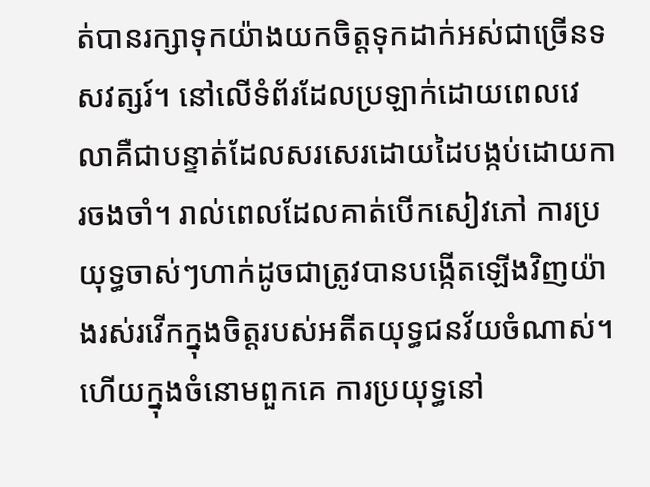ត់បានរក្សាទុកយ៉ាងយកចិត្តទុកដាក់អស់ជាច្រើនទសវត្សរ៍។ នៅលើទំព័រដែលប្រឡាក់ដោយពេលវេលាគឺជាបន្ទាត់ដែលសរសេរដោយដៃបង្កប់ដោយការចងចាំ។ រាល់ពេលដែលគាត់បើកសៀវភៅ ការប្រយុទ្ធចាស់ៗហាក់ដូចជាត្រូវបានបង្កើតឡើងវិញយ៉ាងរស់រវើកក្នុងចិត្តរបស់អតីតយុទ្ធជនវ័យចំណាស់។ ហើយក្នុងចំនោមពួកគេ ការប្រយុទ្ធនៅ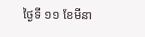ថ្ងៃទី ១១ ខែមីនា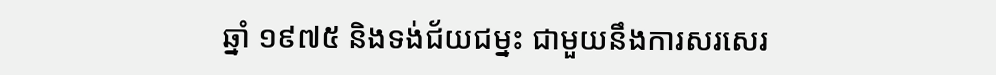ឆ្នាំ ១៩៧៥ និងទង់ជ័យជម្នះ ជាមួយនឹងការសរសេរ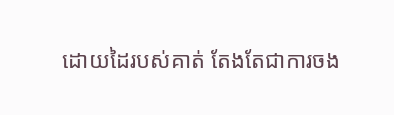ដោយដៃរបស់គាត់ តែងតែជាការចង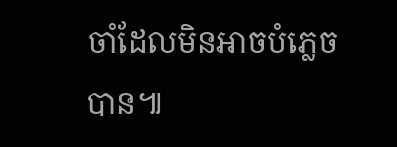ចាំដែលមិនអាចបំភ្លេចបាន៕